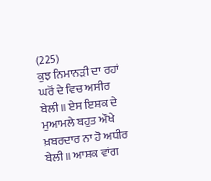(225)
ਕੁਝ ਨਿਮਾਨੜੀ ਦਾ ਰਹਾਂ ਘਰੋਂ ਦੇ ਵਿਚ ਅਸੀਰ ਬੇਲੀ॥ ਏਸ ਇਸ਼ਕ ਦੇ ਮੁਆਮਲੇ ਬਹੁਤ ਔਖੇ ਖ਼ਬਰਦਾਰ ਨਾ ਹੋ ਅਧੀਰ ਬੇਲੀ॥ ਆਸ਼ਕ ਵਾਂਗ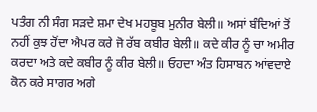ਪਤੰਗ ਨੀ ਸੰਗ ਸੜਦੇ ਸ਼ਮਾ ਦੇਖ ਮਹਬੂਬ ਮੁਨੀਰ ਬੇਲੀ॥ ਅਸਾਂ ਬੰਦਿਆਂ ਤੋਂ ਨਹੀਂ ਕੁਝ ਹੋਂਦਾ ਐਪਰ ਕਰੇ ਜੋ ਰੱਬ ਕਬੀਰ ਬੇਲੀ॥ ਕਦੇ ਕੀਰ ਨੂੰ ਚਾ ਅਮੀਰ ਕਰਦਾ ਅਤੇ ਕਦੇ ਕਬੀਰ ਨੂੰ ਕੀਰ ਬੇਲੀ॥ ਓਹਦਾ ਅੰਤ ਹਿਸਾਬਨ ਆਂਵਦਾਏ ਕੋਨ ਕਰੇ ਸਾਗਰ ਅਗੇ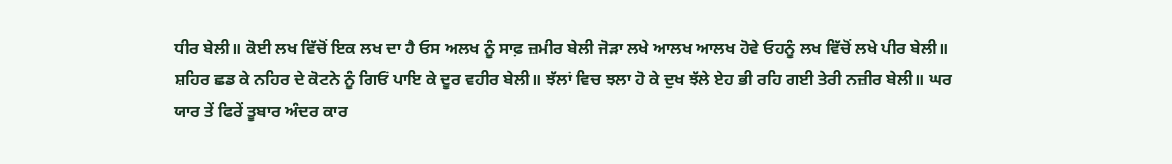ਧੀਰ ਬੇਲੀ॥ ਕੋਈ ਲਖ ਵਿੱਚੋਂ ਇਕ ਲਖ ਦਾ ਹੈ ਓਸ ਅਲਖ ਨੂੰ ਸਾਫ਼ ਜ਼ਮੀਰ ਬੇਲੀ ਜੋੜਾ ਲਖੇ ਆਲਖ ਆਲਖ ਹੋਵੇ ਓਹਨੂੰ ਲਖ ਵਿੱਚੋਂ ਲਖੇ ਪੀਰ ਬੇਲੀ॥ ਸ਼ਹਿਰ ਛਡ ਕੇ ਨਹਿਰ ਦੇ ਕੋਟਨੇ ਨੂੰ ਗਿਓਂ ਪਾਇ ਕੇ ਦੂਰ ਵਹੀਰ ਬੇਲੀ॥ ਝੱਲਾਂ ਵਿਚ ਝਲਾ ਹੋ ਕੇ ਦੁਖ ਝੱਲੇ ਏਹ ਭੀ ਰਹਿ ਗਈ ਤੇਰੀ ਨਜ਼ੀਰ ਬੇਲੀ॥ ਘਰ ਯਾਰ ਤੇਂ ਫਿਰੇਂ ਤੂਬਾਰ ਅੰਦਰ ਕਾਰ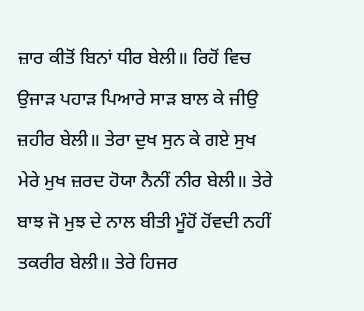ਜ਼ਾਰ ਕੀਤੋਂ ਬਿਨਾਂ ਧੀਰ ਬੇਲੀ॥ ਰਿਹੋਂ ਵਿਚ ਉਜਾੜ ਪਹਾੜ ਪਿਆਰੇ ਸਾੜ ਬਾਲ ਕੇ ਜੀਉ ਜ਼ਹੀਰ ਬੇਲੀ॥ ਤੇਰਾ ਦੁਖ ਸੁਨ ਕੇ ਗਏ ਸੁਖ ਮੇਰੇ ਮੁਖ ਜ਼ਰਦ ਹੋਯਾ ਨੈਨੀਂ ਨੀਰ ਬੇਲੀ॥ ਤੇਰੇ ਬਾਝ ਜੋ ਮੁਝ ਦੇ ਨਾਲ ਬੀਤੀ ਮੂੰਹੋਂ ਹੋਂਵਦੀ ਨਹੀਂ ਤਕਰੀਰ ਬੇਲੀ॥ ਤੇਰੇ ਹਿਜਰ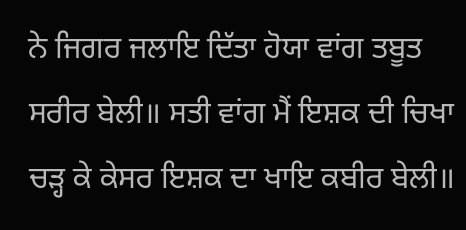ਨੇ ਜਿਗਰ ਜਲਾਇ ਦਿੱਤਾ ਹੋਯਾ ਵਾਂਗ ਤਬੂਤ ਸਰੀਰ ਬੇਲੀ॥ ਸਤੀ ਵਾਂਗ ਮੈਂ ਇਸ਼ਕ ਦੀ ਚਿਖਾ ਚੜ੍ਹ ਕੇ ਕੇਸਰ ਇਸ਼ਕ ਦਾ ਖਾਇ ਕਬੀਰ ਬੇਲੀ॥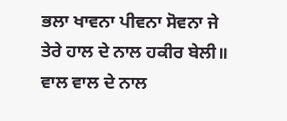ਭਲਾ ਖਾਵਨਾ ਪੀਵਨਾ ਸੋਵਨਾ ਜੇ ਤੇਰੇ ਹਾਲ ਦੇ ਨਾਲ ਹਕੀਰ ਬੇਲੀ॥ ਵਾਲ ਵਾਲ ਦੇ ਨਾਲ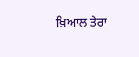ਖ਼ਿਆਲ ਤੇਰਾ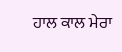ਹਾਲ ਕਾਲ ਮੇਰਾ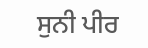ਸੁਨੀ ਪੀਰ